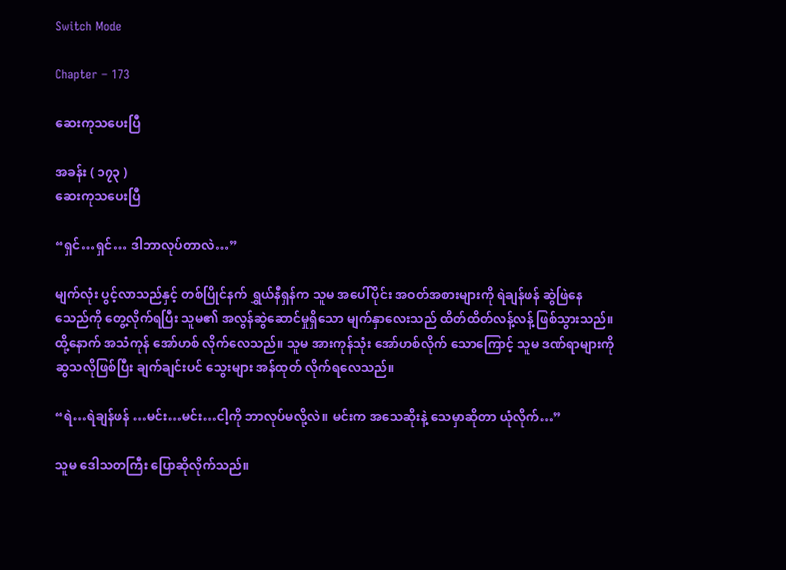Switch Mode

Chapter – 173

ဆေးကုသပေးပြီ

အခန်း ( ၁၇၃ )
ဆေးကုသပေးပြီ

“ရှင်…ရှင်… ဒါဘာလုပ်တာလဲ…”

မျက်လုံး ပွင့်လာသည်နှင့် တစ်ပြိုင်နက် ရွှယ်နီရှန်က သူမ အပေါ်ပိုင်း အဝတ်အစားများကို ရဲချန်ဖန် ဆွဲဖြဲနေသေည်ကို တွေ့လိုက်ရပြီး သူမ၏ အလွန်ဆွဲဆောင်မှုရှိသော မျက်နှာလေးသည် ထိတ်ထိတ်လန့်လန့် ဖြစ်သွားသည်။ ထို့နောက် အသံကုန် အော်ဟစ် လိုက်လေသည်။ သူမ အားကုန်သုံး အော်ဟစ်လိုက် သောကြောင့် သူမ ဒဏ်ရာများကို ဆွသလိုဖြစ်ပြီး ချက်ချင်းပင် သွေးများ အန်ထုတ် လိုက်ရလေသည်။

“ရဲ…ရဲချန်ဖန် …မင်း…မင်း…ငါ့ကို ဘာလုပ်မလို့လဲ။ မင်းက အသေဆိုးနဲ့ သေမှာဆိုတာ ယုံလိုက်…”

သူမ ဒေါသတကြီး ပြောဆိုလိုက်သည်။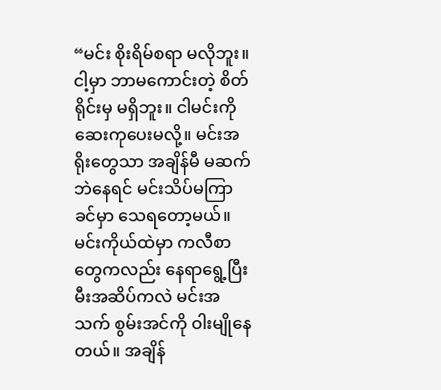“မင်း စိုးရိမ်စရာ မလိုဘူး။ ငါ့မှာ ဘာမကောင်းတဲ့ စိတ်ရိုင်းမှ မရှိဘူး။ ငါမင်းကို ဆေးကုပေးမလို့။ မင်းအရိုးတွေသာ အချိန်မီ မဆက်ဘဲနေရင် မင်းသိပ်မကြာခင်မှာ သေရတော့မယ်။ မင်းကိုယ်ထဲမှာ ကလီစာတွေကလည်း နေရာရွေ့ပြီး မီးအဆိပ်ကလဲ မင်းအသက် စွမ်းအင်ကို ဝါးမျိုနေတယ်။ အချိန်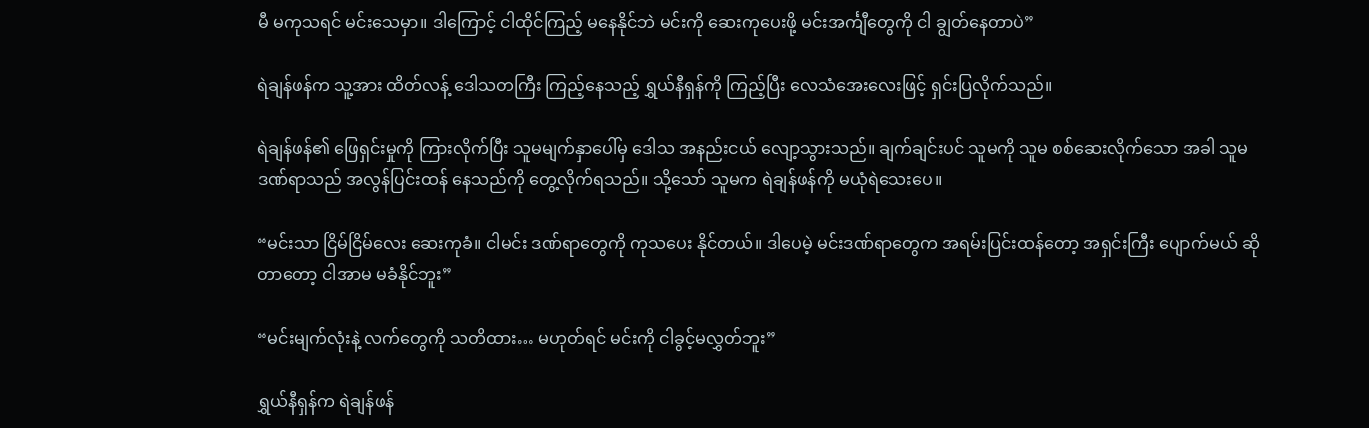မီ မကုသရင် မင်းသေမှာ။ ဒါကြောင့် ငါထိုင်ကြည့် မနေနိုင်ဘဲ မင်းကို ဆေးကုပေးဖို့ မင်းအင်္ကျီတွေကို ငါ ချွတ်နေတာပဲ”

ရဲချန်ဖန်က သူ့အား ထိတ်လန့် ဒေါသတကြီး ကြည့်နေသည့် ရွှယ်နီရှန်ကို ကြည့်ပြီး လေသံအေးလေးဖြင့် ရှင်းပြလိုက်သည်။

ရဲချန်ဖန်၏ ဖြေရှင်းမှုကို ကြားလိုက်ပြီး သူမမျက်နှာပေါ်မှ ဒေါသ အနည်းငယ် လျော့သွားသည်။ ချက်ချင်းပင် သူမကို သူမ စစ်ဆေးလိုက်သော အခါ သူမ ဒဏ်ရာသည် အလွန်ပြင်းထန် နေသည်ကို တွေ့လိုက်ရသည်။ သို့သော် သူမက ရဲချန်ဖန်ကို မယုံရဲသေးပေ။

“မင်းသာ ငြိမ်ငြိမ်လေး ဆေးကုခံ။ ငါမင်း ဒဏ်ရာတွေကို ကုသပေး နိုင်တယ်။ ဒါပေမဲ့ မင်းဒဏ်ရာတွေက အရမ်းပြင်းထန်တော့ အရှင်းကြီး ပျောက်မယ် ဆိုတာတော့ ငါအာမ မခံနိုင်ဘူး”

“မင်းမျက်လုံးနဲ့ လက်တွေကို သတိထား… မဟုတ်ရင် မင်းကို ငါခွင့်မလွှတ်ဘူး”

ရွှယ်နီရှန်က ရဲချန်ဖန်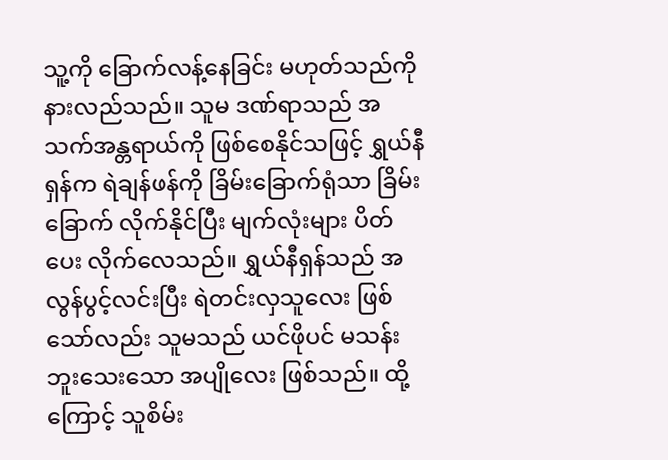သူ့ကို ခြောက်လန့်နေခြင်း မဟုတ်သည်ကို နားလည်သည်။ သူမ ဒဏ်ရာသည် အသက်အန္တရာယ်ကို ဖြစ်စေနိုင်သဖြင့် ရွှယ်နီရှန်က ရဲချန်ဖန်ကို ခြိမ်းခြောက်ရုံသာ ခြိမ်းခြောက် လိုက်နိုင်ပြီး မျက်လုံးများ ပိတ်ပေး လိုက်လေသည်။ ရွှယ်နီရှန်သည် အလွန်ပွင့်လင်းပြီး ရဲတင်းလှသူလေး ဖြစ်သော်လည်း သူမသည် ယင်ဖိုပင် မသန်းဘူးသေးသော အပျိုလေး ဖြစ်သည်။ ထို့ကြောင့် သူစိမ်း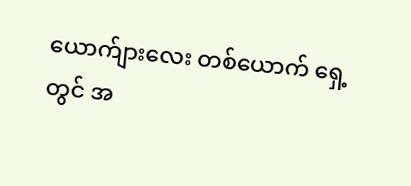ယောက်ျားလေး တစ်ယောက် ရှေ့တွင် အ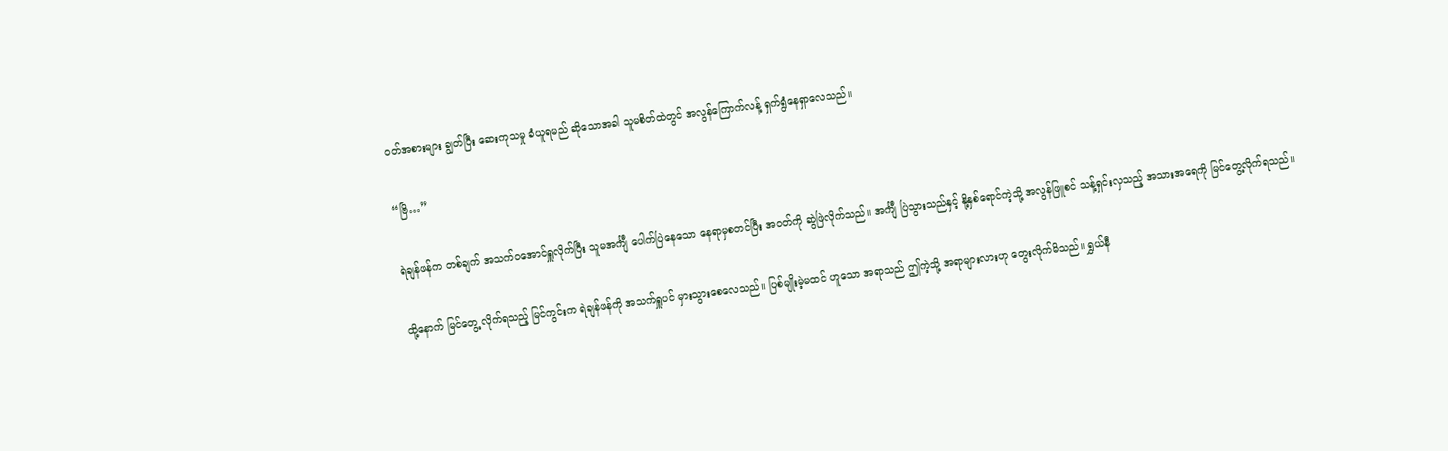ဝတ်အစားများ ချွတ်ပြီး ဆေးကုသမှု ခံယူရမည် ဆိုသောအခါ သူမစိတ်ထဲတွင် အလွန်ကြောက်လန့် ရှက်ရွံနေရှာလေသည်။

“ဗြိ…”

ရဲချန်ဖန်က တစ်ချက် အသက်ဝအောင်ရှူလိုက်ပြီး သူမအင်္ကျီ ပေါက်ပြဲနေသော ‌နေရာမှစတင်ပြီး အဝတ်ကို ဆွဲဖြဲလိုက်သည်။ အင်္ကျီ ပြဲသွားသည်နှင့် နို့နှစ်ရောင်ကဲ့သို့ အလွန်ဖြူစင် သန့်ရှင်းလှသည့် အသားအရေကို မြင်တွေ့လိုက်ရသည်။

ထို့နောက် မြင်တွေ့ လိုက်ရသည့် မြင်ကွင်းက ရဲချန်ဖန်ကို အသက်ရှူပင် မှားသွားစေလေသည်။ ပြစ်မျိုးမဲ့မထင် ဟူသော အရာသည် ဤကဲ့သို့ အရာများလားဟု တွေးလိုက်မိသည်။ ရွှယ်နီ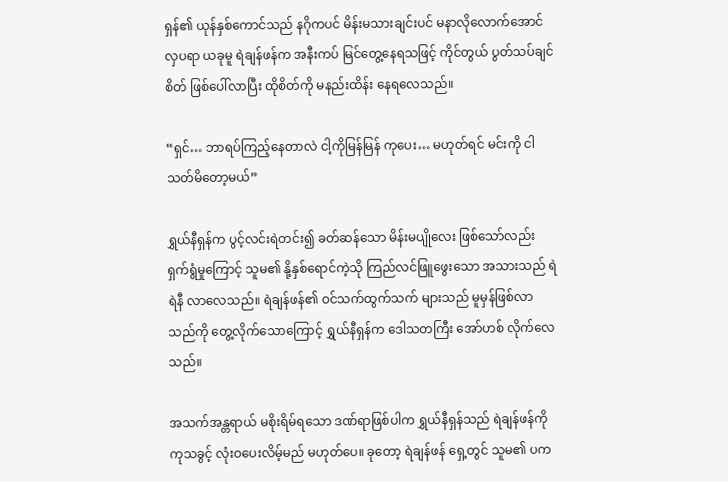ရှန်၏ ယုန်နှစ်ကောင်သည် နဂိုကပင် မိန်းမသားချင်းပင် မနာလိုလောက်အောင် လှပရာ ယခုမူ ရဲချန်ဖန်က အနီးကပ် မြင်တွေ့နေရသဖြင့် ကိုင်တွယ် ပွတ်သပ်ချင်စိတ် ဖြစ်ပေါ်လာပြီး ထိုစိတ်ကို မနည်းထိန်း နေရလေသည်။

“ရှင်… ဘာရပ်ကြည့်နေတာလဲ ငါ့ကိုမြန်မြန် ကုပေး… မဟုတ်ရင် မင်းကို ငါသတ်မိတော့မယ်”

ရွှယ်နီရှန်က ပွင့်လင်းရဲတင်း၍ ခတ်ဆန်သော မိန်းမပျိုလေး ဖြစ်သော်လည်း ရှက်ရွံမှုကြောင့် သူမ၏ နို့နှစ်ရောင်ကဲ့သို ကြည်လင်ဖြူဖွေးသော အသားသည် ရဲရဲနီ လာလေသည်။ ရဲချန်ဖန်၏ ဝင်သက်ထွက်သက် များသည် မူမှန်ဖြစ်လာသည်ကို တွေ့လိုက်သောကြောင့် ရွှယ်နီရှန်က ဒေါသတကြီး အော်ဟစ် လိုက်လေသည်။

အသက်အန္တရာယ် မစိုးရိမ်ရသော ဒဏ်ရာဖြစ်ပါက ရွှယ်နီရှန်သည် ရဲချန်ဖန်ကို ကုသခွင့် လုံးဝပေးလိမ့်မည် မဟုတ်ပေ။ ခုတော့ ရဲချန်ဖန် ရှေ့တွင် သူမ၏ ပက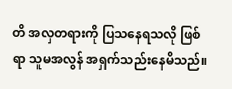တိ အလှတရားကို ပြသနေရသလို ဖြစ်ရာ သူမအလွန် အရှက်သည်းနေမိသည်။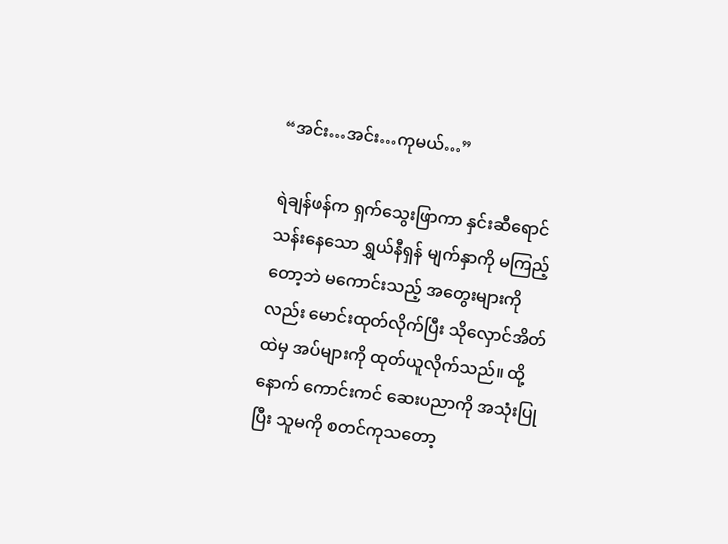“အင်း…အင်း…ကုမယ်…”

ရဲချန်ဖန်က ရှက်သွေးဖြာကာ နှင်းဆီရောင် သန်းနေသော ရွှယ်နီရှန် မျက်နှာကို မကြည့်တော့ဘဲ မကောင်းသည့် အတွေးများကိုလည်း မောင်းထုတ်လိုက်ပြီး သိုလှောင်အိတ်ထဲမှ အပ်များကို ထုတ်ယူလိုက်သည်။ ထို့နောက် ကောင်းကင် ဆေးပညာကို အသုံးပြုပြီး သူမကို စတင်ကုသတော့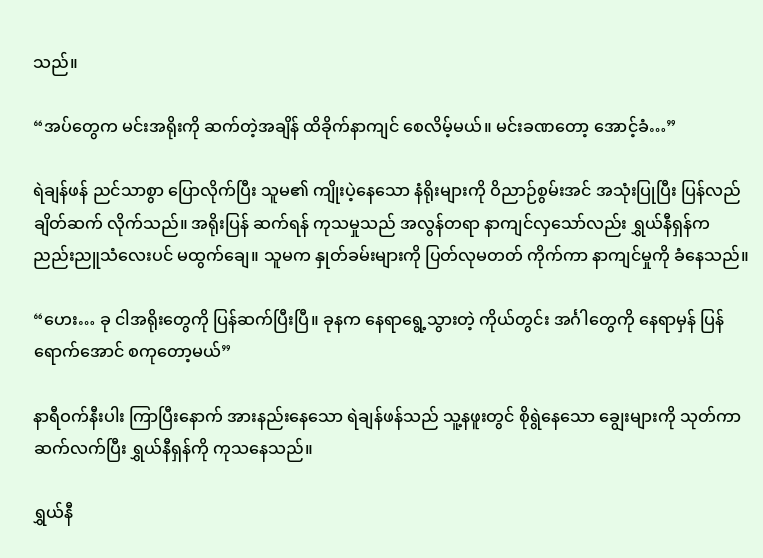သည်။

“အပ်တွေက မင်းအရိုးကို ဆက်တဲ့အချိန် ထိခိုက်နာကျင် စေလိမ့်မယ်။ မင်းခဏတော့ အောင့်ခံ…”

ရဲချန်ဖန် ညင်သာစွာ ပြောလိုက်ပြီး သူမ၏ ကျိုးပဲ့နေသော နံရိုးများကို ဝိညာဉ်စွမ်းအင် အသုံးပြုပြီး ပြန်လည် ချိတ်ဆက် လိုက်သည်။ အရိုးပြန် ဆက်ရန် ကုသမှုသည် အလွန်တရာ နာကျင်လှသော်လည်း ရွှယ်နီရှန်က ညည်းညူသံလေးပင် မထွက်ချေ။ သူမက နှုတ်ခမ်းများကို ပြတ်လုမတတ် ကိုက်ကာ နာကျင်မှုကို ခံနေသည်။

“ဟေး… ခု ငါအရိုးတွေကို ပြန်ဆက်ပြီးပြီ။ ခုနက နေရာရွေ့သွားတဲ့ ကိုယ်တွင်း အင်္ဂါတွေကို နေရာမှန် ပြန်ရောက်အောင် စကုတော့မယ်”

နာရီဝက်နီးပါး ကြာပြီးနောက် အားနည်းနေသော ရဲချန်ဖန်သည် သူ့နဖူးတွင် စိုရွဲနေသော ချွေးများကို သုတ်ကာ ဆက်လက်ပြီး ရွှယ်နီရှန်ကို ကုသနေသည်။

ရွှယ်နီ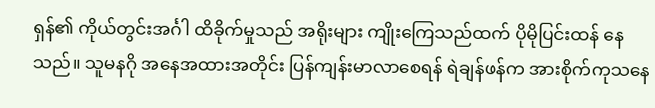ရှန်၏ ကိုယ်တွင်းအင်္ဂါ ထိခိုက်မှုသည် အရိုးများ ကျိုးကြေသည်ထက် ပိုမိုပြင်းထန် နေသည်။ သူမနဂို အနေအထားအတိုင်း ပြန်ကျန်းမာလာစေရန် ရဲချန်ဖန်က အားစိုက်ကုသနေ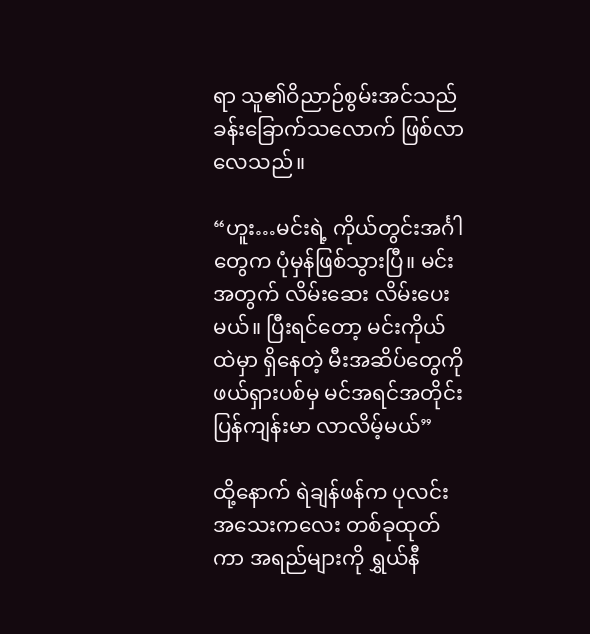ရာ သူ၏ဝိညာဉ်စွမ်းအင်သည် ခန်းခြောက်သလောက် ဖြစ်လာလေသည်။

“ဟူး…မင်းရဲ့ ကိုယ်တွင်းအင်္ဂါတွေက ပုံမှန်ဖြစ်သွားပြီ။ မင်းအတွက် လိမ်းဆေး လိမ်းပေးမယ်။ ပြီးရင်တော့ မင်းကိုယ်ထဲမှာ ရှိနေတဲ့ မီးအဆိပ်တွေကို ဖယ်ရှားပစ်မှ မင်အရင်အတိုင်း ပြန်ကျန်းမာ လာလိမ့်မယ်”

ထို့နောက် ရဲချန်ဖန်က ပုလင်းအသေးကလေး တစ်ခုထုတ်ကာ အရည်များကို ရွှယ်နီ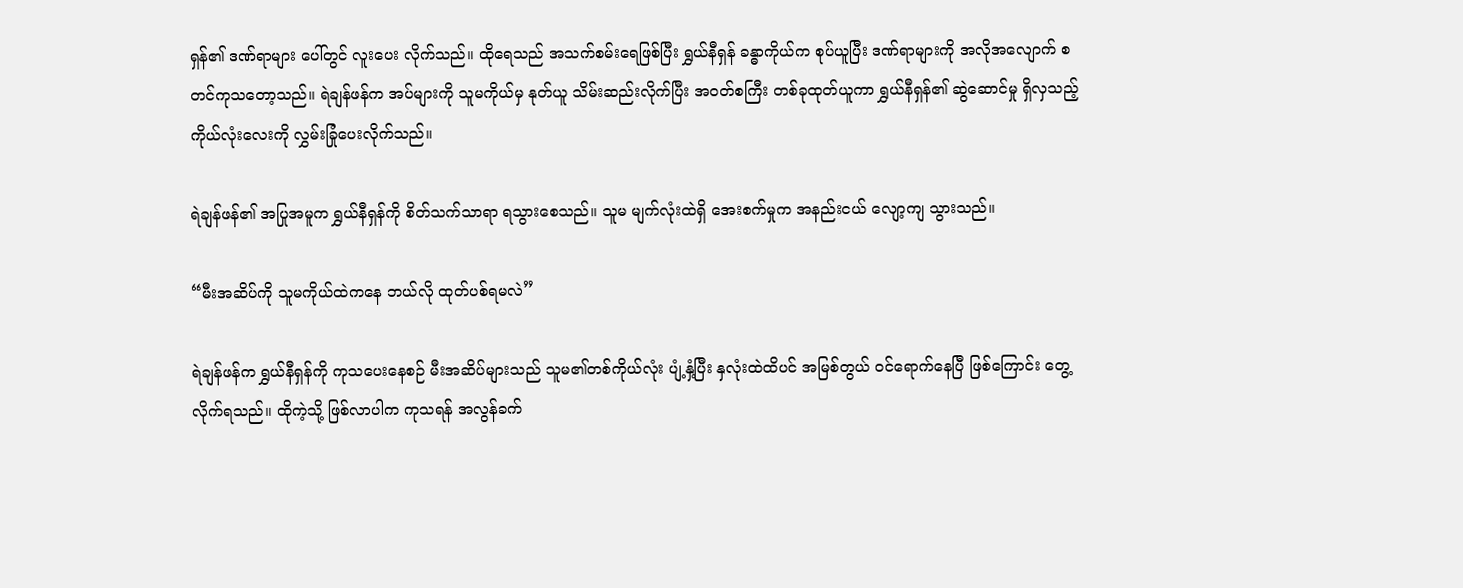ရှန်၏ ဒဏ်ရာများ ပေါ်တွင် လူးပေး လိုက်သည်။ ထိုရေသည် အသက်စမ်းရေဖြစ်ပြီး ရွှယ်နီရှန် ခန္ဓာကိုယ်က စုပ်ယူပြီး ဒဏ်ရာများကို အလိုအလျောက် စတင်ကုသတော့သည်။ ရဲချန်ဖန်က အပ်များကို သူမကိုယ်မှ နုတ်ယူ သိမ်းဆည်းလိုက်ပြီး အဝတ်စကြီး တစ်ခုထုတ်ယူကာ ရွှယ်နီရှန်၏ ဆွဲဆောင်မှု ရှိလှသည့် ကိုယ်လုံးလေးကို လွှမ်းခြုံပေးလိုက်သည်။

ရဲချန်ဖန်၏ အပြုအမူက ရွှယ်နီရှန်ကို စိတ်သက်သာရာ ရသွားစေသည်။ သူမ မျက်လုံးထဲရှိ အေးစက်မှုက အနည်းငယ် လျော့ကျ သွားသည်။

“မီးအဆိပ်ကို သူမကိုယ်ထဲကနေ ဘယ်လို ထုတ်ပစ်ရမလဲ”

ရဲချန်ဖန်က ရွှယ်နီရှန်ကို ကုသပေးနေစဉ် မီးအဆိပ်များသည် သူမ၏တစ်ကိုယ်လုံး ပျံ့နှံ့ပြီး နှလုံးထဲထိပင် အမြစ်တွယ် ဝင်ရောက်နေပြီ ဖြစ်ကြောင်း တွေ့လိုက်ရသည်။ ထိုကဲ့သို့ ဖြစ်လာပါက ကုသရန် အလွန်ခက်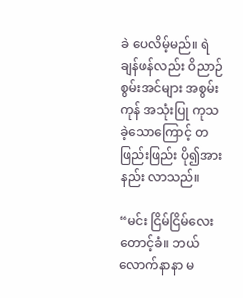ခဲ ပေလိမ့်မည်။ ရဲချန်ဖန်လည်း ဝိညာဉ်စွမ်းအင်များ အစွမ်းကုန် အသုံးပြု ကုသခဲ့သောကြောင့် တဖြည်းဖြည်း ပို၍အားနည်း လာသည်။

“မင်း ငြိမ်ငြိမ်လေး တောင့်ခံ။ ဘယ်လောက်နာနာ မ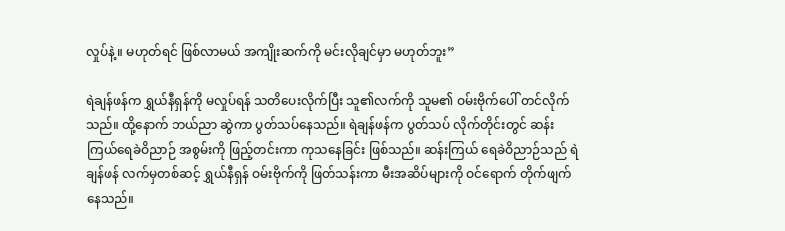လှုပ်နဲ့။ မဟုတ်ရင် ဖြစ်လာမယ် အကျိုးဆက်ကို မင်းလိုချင်မှာ မဟုတ်ဘူး”

ရဲချန်ဖန်က ရွှယ်နီရှန်ကို မလှုပ်ရန် သတိပေးလိုက်ပြီး သူ၏လက်ကို သူမ၏ ဝမ်းဗိုက်ပေါ် တင်လိုက်သည်။ ထို့နောက် ဘယ်ညာ ဆွဲကာ ပွတ်သပ်နေသည်။ ရဲချန်ဖန်က ပွတ်သပ် လိုက်တိုင်းတွင် ဆန်းကြယ်ရေခဲဝိညာဉ် အစွမ်းကို ဖြည့်တင်းကာ ကုသနေခြင်း ဖြစ်သည်။ ဆန်းကြယ် ရေခဲဝိညာဉ်သည် ရဲချန်ဖန် လက်မှတစ်ဆင့် ရွှယ်နီရှန် ဝမ်းဗိုက်ကို ဖြတ်သန်းကာ မီးအဆိပ်များကို ဝင်ရောက် တိုက်ဖျက် နေသည်။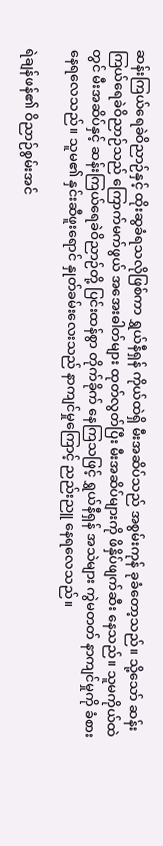ဆန်းကြယ်ရေခဲဝိညာဉ်နှင့် ထိုးဆွခံရသလိုဖြစ်ကာ ရွှယ်နီရှန် ကိုယ်ထဲရှိ မီးအဆိပ်သည် အစွမ်းကုန် ခုခံတော့သည်။ သို့သော် ဆန်းကြယ်ရေခဲဝိညာဉ်သည် ကြောက်မက်ဖွယ် အအေးဓါတ်များ ထုတ်လွတ်ပြီး မီးအဆိပ်များကို ဖိနှိပ်ဖျက်ဆီး နေသည်။ သူမကိုယ်ထဲတွင် မီးအဆိပ်နှင့် ဆန်းကြယ်ရေခဲဝိညာဉ်တို့ ပြင်းထန်စွာ တိုက်ခိုက် နေကြသဖြင့် ရွှယ်နီရှန် အသဲများ ကွဲမတတ် နာကျင်မှုကို ခံစားနေရလေသည်။ သူမ၏ နှင်းဆီဖူးရောင် နှုတ်ခမ်းလေးသည် နာကျင်မှုကြောင့် ညည်းညူ နေရလေသည်။

ရဲချန်ဖန်၏ ဝိညာဉ်စွမ်းအင်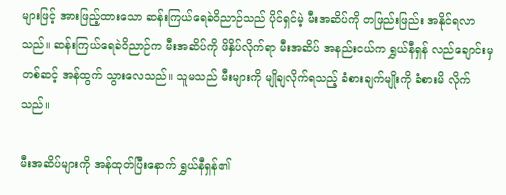များဖြင့် အားဖြည့်ထားသော ဆန်းကြယ်ရေခဲဝိညာဉ်သည် ပိုင်ရှင်မဲ့ မီးအဆိပ်ကို တဖြည်းဖြည်း အနိုင်ရလာသည်။ ဆန်းကြယ်ရေခဲဝိညာဉ်က မီးအဆိပ်ကို ဖိနှိပ်လိုက်ရာ မီးအဆိပ် အနည်းငယ်က ရွှယ်နီရှန် လည်ချောင်းမှ တစ်ဆင့် အန်ထွက် သွားလေသည်။ သူမသည် မီးများကို မျိုချလိုက်ရသည့် ခံစားချက်မျိုးကို ခံစားမိ လိုက်သည်။

မီးအဆိပ်များကို အန်ထုတ်ပြီးနောက် ရွှယ်နီရှန်၏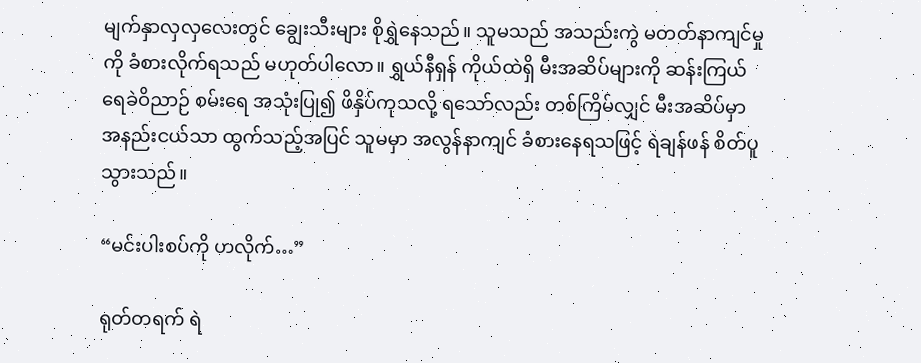မျက်နှာလှလှလေးတွင် ချွေးသီးများ စိုရွှဲနေသည်။ သူမသည် အသည်းကွဲ မတတ်နာကျင်မှုကို ခံစားလိုက်ရသည် မဟုတ်ပါလော။ ရွှယ်နီရှန် ကိုယ်ထဲရှိ မီးအဆိပ်များကို ဆန်းကြယ်ရေခဲဝိညာဉ် စမ်းရေ အသုံးပြု၍ ဖိနှိပ်ကုသလို့ ရသော်လည်း တစ်ကြိမ်လျှင် မီးအဆိပ်မှာ အနည်းငယ်သာ ထွက်သည့်အပြင် သူမမှာ အလွန်နာကျင် ခံစားနေရသဖြင့် ရဲချန်ဖန် စိတ်ပူသွားသည်။

“မင်းပါးစပ်ကို ဟလိုက်…”

ရုတ်တရက် ရဲ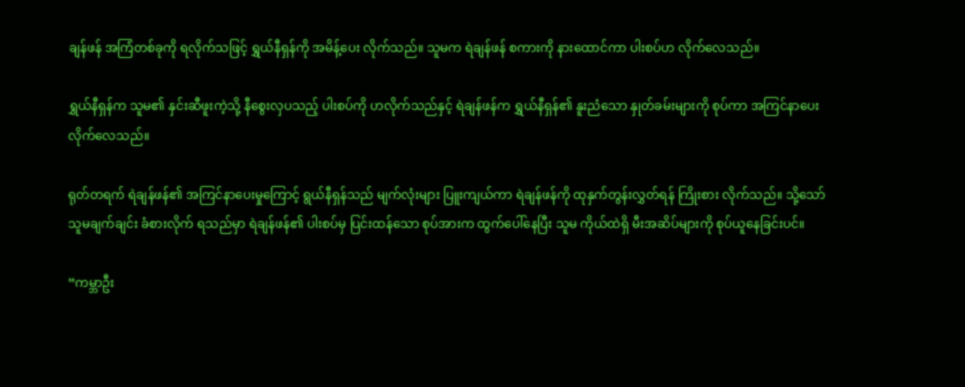ချန်ဖန် အကြံတစ်ခုကို ရလိုက်သဖြင့် ရွှယ်နီရှန်ကို အမိန့်ပေး လိုက်သည်။ သူမက ရဲချန်ဖန် စကားကို နားထောင်ကာ ပါးစပ်ဟ လိုက်လေသည်။

ရွှယ်နီရှန်က သူမ၏ နှင်းဆီဖူးကဲ့သို့ နီစွေးလှပသည့် ပါးစပ်ကို ဟလိုက်သည်နှင့် ရဲချန်ဖန်က ရွှယ်နီရှန်၏ နူးညံသော နှုတ်ခမ်းများကို စုပ်ကာ အကြင်နာပေး လိုက်လေသည်။

ရုတ်တရက် ရဲချန်ဖန်၏ အကြင်နာပေးမှုကြောင့် ရွယ်နီရှန်သည် မျက်လုံးများ ပြူးကျယ်ကာ ရဲချန်ဖန်ကို ထုနှက်တွန်းလွှတ်ရန် ကြိုးစား လိုက်သည်။ သို့သော် သူမချက်ချင်း ခံစားလိုက် ရသည်မှာ ရဲချန်ဖန်၏ ပါးစပ်မှ ပြင်းထန်သော စုပ်အားက ထွက်ပေါ်နေပြီး သူမ ကိုယ်ထဲရှိ မီးအဆိပ်များကို စုပ်ယူနေခြင်းပင်။

“ကမ္ဘာဦး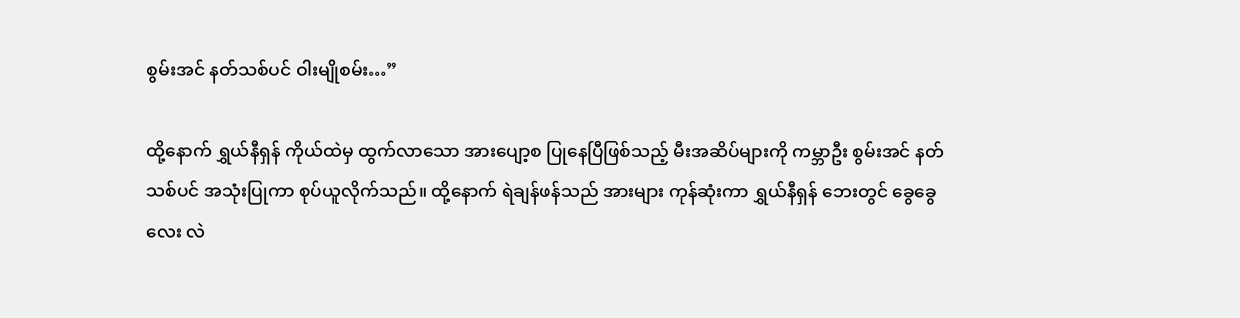စွမ်းအင် နတ်သစ်ပင် ဝါးမျိုစမ်း…”

ထို့နောက် ရွှယ်နီရှန် ကိုယ်ထဲမှ ထွက်လာသော အားပျော့စ ပြုနေပြီဖြစ်သည့် မီးအဆိပ်များကို ကမ္ဘာဦး စွမ်းအင် နတ်သစ်ပင် အသုံးပြုကာ စုပ်ယူလိုက်သည်။ ထို့နောက် ရဲချန်ဖန်သည် အားများ ကုန်ဆုံးကာ ရွှယ်နီရှန် ဘေးတွင်‌ ခွေခွေလေး လဲ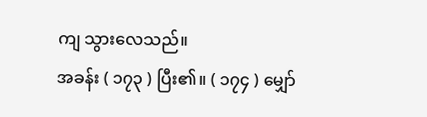ကျ သွားလေသည်။
အခန်း ( ၁၇၃ ) ပြီး၏။ ( ၁၇၄ ) မျှော်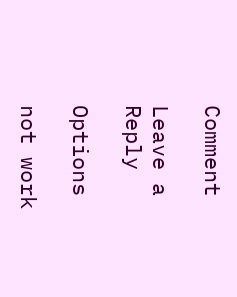Comment

Leave a Reply

Options

not work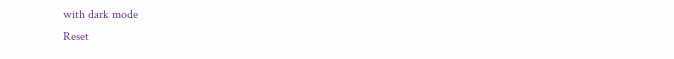with dark mode
Reset